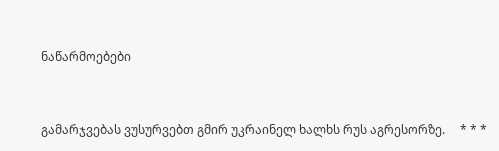ნაწარმოებები


გამარჯვებას ვუსურვებთ გმირ უკრაინელ ხალხს რუს აგრესორზე.     * * *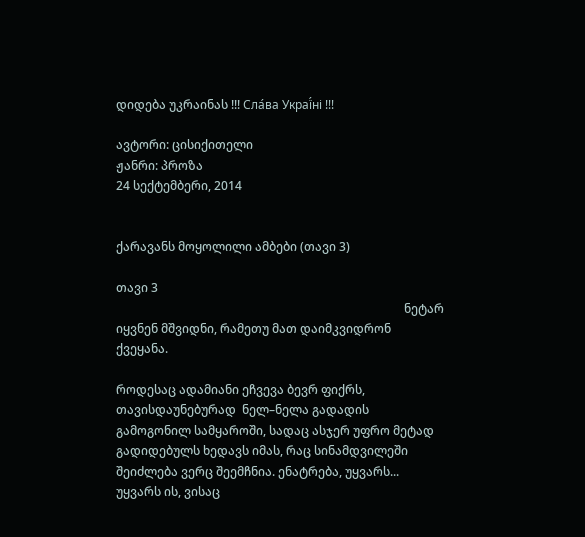დიდება უკრაინას !!! Сла́ва Украї́ні !!!

ავტორი: ცისიქითელი
ჟანრი: პროზა
24 სექტემბერი, 2014


ქარავანს მოყოლილი ამბები (თავი 3)

თავი 3
                                                                                                ნეტარ იყვნენ მშვიდნი, რამეთუ მათ დაიმკვიდრონ ქვეყანა.

როდესაც ადამიანი ეჩვევა ბევრ ფიქრს, თავისდაუნებურად  ნელ–ნელა გადადის გამოგონილ სამყაროში, სადაც ასჯერ უფრო მეტად გადიდებულს ხედავს იმას, რაც სინამდვილეში შეიძლება ვერც შეემჩნია. ენატრება, უყვარს... უყვარს ის, ვისაც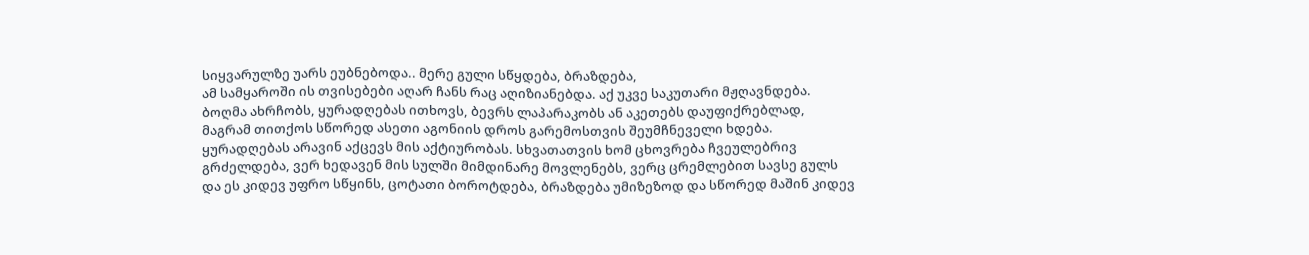სიყვარულზე უარს ეუბნებოდა.. მერე გული სწყდება, ბრაზდება,
ამ სამყაროში ის თვისებები აღარ ჩანს რაც აღიზიანებდა. აქ უკვე საკუთარი მჟღავნდება. ბოღმა ახრჩობს, ყურადღებას ითხოვს, ბევრს ლაპარაკობს ან აკეთებს დაუფიქრებლად, მაგრამ თითქოს სწორედ ასეთი აგონიის დროს გარემოსთვის შეუმჩნეველი ხდება. ყურადღებას არავინ აქცევს მის აქტიურობას. სხვათათვის ხომ ცხოვრება ჩვეულებრივ გრძელდება, ვერ ხედავენ მის სულში მიმდინარე მოვლენებს, ვერც ცრემლებით სავსე გულს და ეს კიდევ უფრო სწყინს, ცოტათი ბოროტდება, ბრაზდება უმიზეზოდ და სწორედ მაშინ კიდევ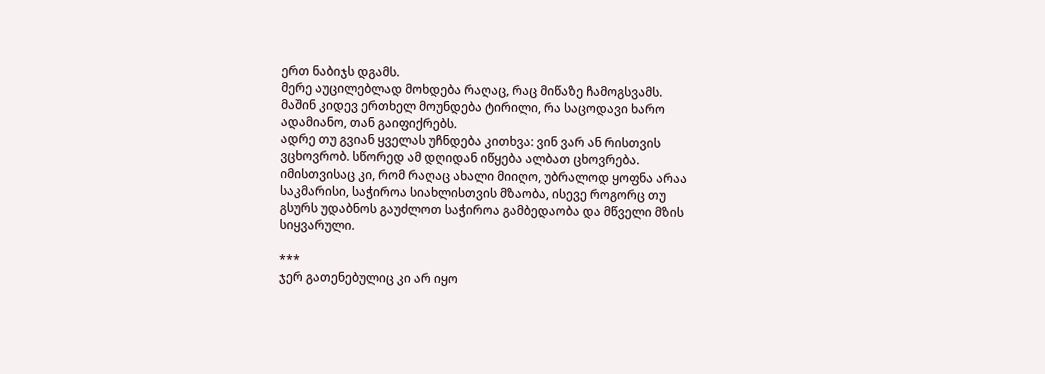ერთ ნაბიჯს დგამს.
მერე აუცილებლად მოხდება რაღაც, რაც მიწაზე ჩამოგსვამს. მაშინ კიდევ ერთხელ მოუნდება ტირილი, რა საცოდავი ხარო ადამიანო, თან გაიფიქრებს.
ადრე თუ გვიან ყველას უჩნდება კითხვა: ვინ ვარ ან რისთვის ვცხოვრობ. სწორედ ამ დღიდან იწყება ალბათ ცხოვრება.
იმისთვისაც კი, რომ რაღაც ახალი მიიღო, უბრალოდ ყოფნა არაა საკმარისი, საჭიროა სიახლისთვის მზაობა, ისევე როგორც თუ გსურს უდაბნოს გაუძლოთ საჭიროა გამბედაობა და მწველი მზის სიყვარული.

***
ჯერ გათენებულიც კი არ იყო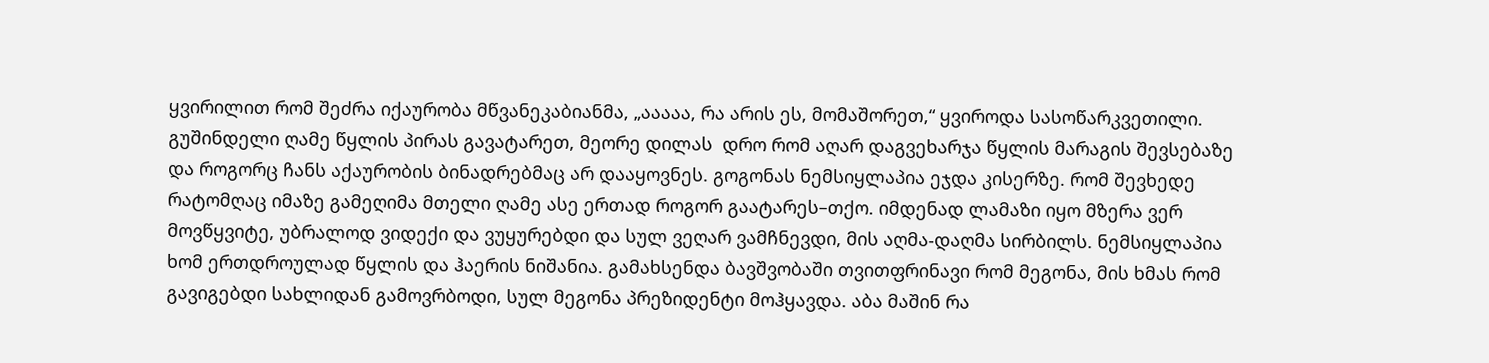ყვირილით რომ შეძრა იქაურობა მწვანეკაბიანმა, „ააააა, რა არის ეს, მომაშორეთ,“ ყვიროდა სასოწარკვეთილი.
გუშინდელი ღამე წყლის პირას გავატარეთ, მეორე დილას  დრო რომ აღარ დაგვეხარჯა წყლის მარაგის შევსებაზე და როგორც ჩანს აქაურობის ბინადრებმაც არ დააყოვნეს. გოგონას ნემსიყლაპია ეჯდა კისერზე. რომ შევხედე რატომღაც იმაზე გამეღიმა მთელი ღამე ასე ერთად როგორ გაატარეს–თქო. იმდენად ლამაზი იყო მზერა ვერ მოვწყვიტე, უბრალოდ ვიდექი და ვუყურებდი და სულ ვეღარ ვამჩნევდი, მის აღმა-დაღმა სირბილს. ნემსიყლაპია ხომ ერთდროულად წყლის და ჰაერის ნიშანია. გამახსენდა ბავშვობაში თვითფრინავი რომ მეგონა, მის ხმას რომ გავიგებდი სახლიდან გამოვრბოდი, სულ მეგონა პრეზიდენტი მოჰყავდა. აბა მაშინ რა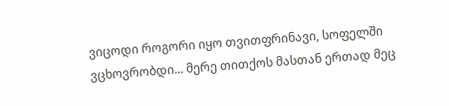ვიცოდი როგორი იყო თვითფრინავი, სოფელში ვცხოვრობდი... მერე თითქოს მასთან ერთად მეც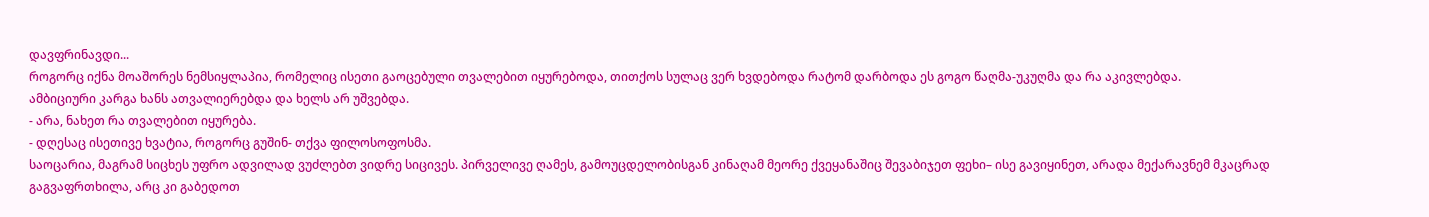დავფრინავდი...
როგორც იქნა მოაშორეს ნემსიყლაპია, რომელიც ისეთი გაოცებული თვალებით იყურებოდა, თითქოს სულაც ვერ ხვდებოდა რატომ დარბოდა ეს გოგო წაღმა-უკუღმა და რა აკივლებდა.
ამბიციური კარგა ხანს ათვალიერებდა და ხელს არ უშვებდა.
- არა, ნახეთ რა თვალებით იყურება.
- დღესაც ისეთივე ხვატია, როგორც გუშინ- თქვა ფილოსოფოსმა.
საოცარია, მაგრამ სიცხეს უფრო ადვილად ვუძლებთ ვიდრე სიცივეს. პირველივე ღამეს, გამოუცდელობისგან კინაღამ მეორე ქვეყანაშიც შევაბიჯეთ ფეხი– ისე გავიყინეთ, არადა მექარავნემ მკაცრად გაგვაფრთხილა, არც კი გაბედოთ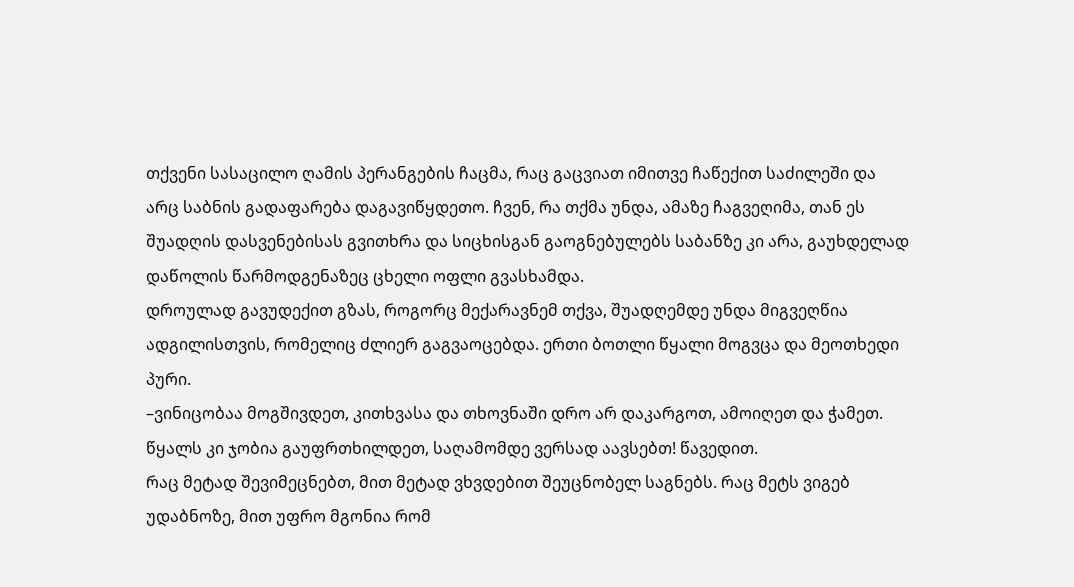თქვენი სასაცილო ღამის პერანგების ჩაცმა, რაც გაცვიათ იმითვე ჩაწექით საძილეში და არც საბნის გადაფარება დაგავიწყდეთო. ჩვენ, რა თქმა უნდა, ამაზე ჩაგვეღიმა, თან ეს შუადღის დასვენებისას გვითხრა და სიცხისგან გაოგნებულებს საბანზე კი არა, გაუხდელად დაწოლის წარმოდგენაზეც ცხელი ოფლი გვასხამდა.
დროულად გავუდექით გზას, როგორც მექარავნემ თქვა, შუადღემდე უნდა მიგვეღწია ადგილისთვის, რომელიც ძლიერ გაგვაოცებდა. ერთი ბოთლი წყალი მოგვცა და მეოთხედი პური.
–ვინიცობაა მოგშივდეთ, კითხვასა და თხოვნაში დრო არ დაკარგოთ, ამოიღეთ და ჭამეთ. წყალს კი ჯობია გაუფრთხილდეთ, საღამომდე ვერსად აავსებთ! წავედით.
რაც მეტად შევიმეცნებთ, მით მეტად ვხვდებით შეუცნობელ საგნებს. რაც მეტს ვიგებ უდაბნოზე, მით უფრო მგონია რომ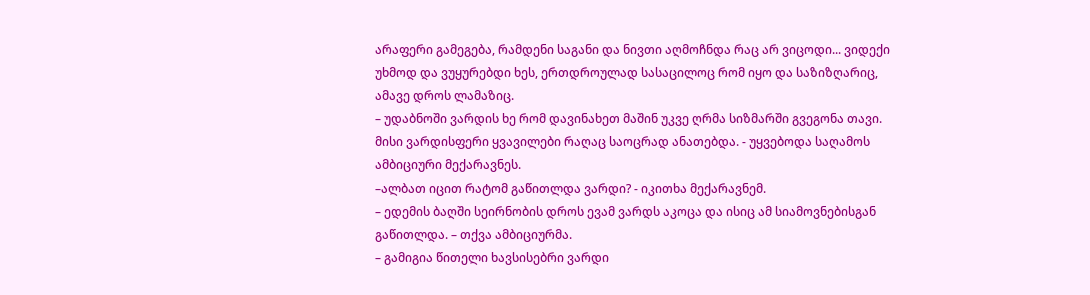არაფერი გამეგება, რამდენი საგანი და ნივთი აღმოჩნდა რაც არ ვიცოდი... ვიდექი უხმოდ და ვუყურებდი ხეს, ერთდროულად სასაცილოც რომ იყო და საზიზღარიც, ამავე დროს ლამაზიც.
– უდაბნოში ვარდის ხე რომ დავინახეთ მაშინ უკვე ღრმა სიზმარში გვეგონა თავი. მისი ვარდისფერი ყვავილები რაღაც საოცრად ანათებდა. - უყვებოდა საღამოს ამბიციური მექარავნეს.
–ალბათ იცით რატომ გაწითლდა ვარდი? - იკითხა მექარავნემ.
– ედემის ბაღში სეირნობის დროს ევამ ვარდს აკოცა და ისიც ამ სიამოვნებისგან გაწითლდა. – თქვა ამბიციურმა.
– გამიგია წითელი ხავსისებრი ვარდი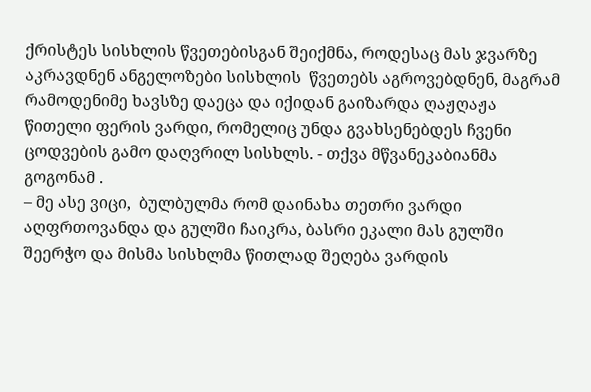ქრისტეს სისხლის წვეთებისგან შეიქმნა, როდესაც მას ჯვარზე აკრავდნენ ანგელოზები სისხლის  წვეთებს აგროვებდნენ, მაგრამ რამოდენიმე ხავსზე დაეცა და იქიდან გაიზარდა ღაჟღაჟა წითელი ფერის ვარდი, რომელიც უნდა გვახსენებდეს ჩვენი ცოდვების გამო დაღვრილ სისხლს. - თქვა მწვანეკაბიანმა გოგონამ .
– მე ასე ვიცი,  ბულბულმა რომ დაინახა თეთრი ვარდი აღფრთოვანდა და გულში ჩაიკრა, ბასრი ეკალი მას გულში შეერჭო და მისმა სისხლმა წითლად შეღება ვარდის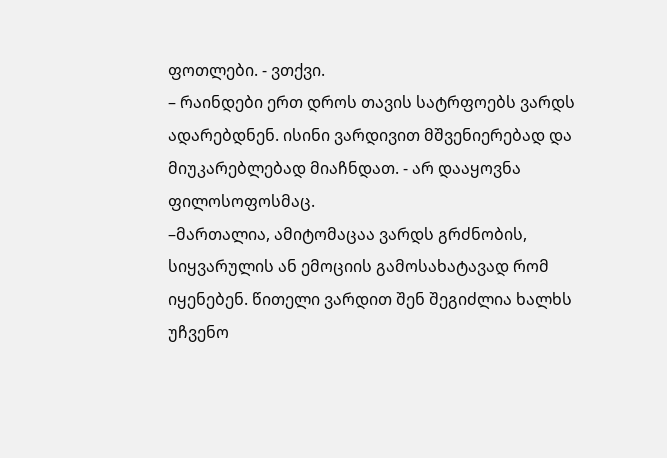ფოთლები. - ვთქვი.
– რაინდები ერთ დროს თავის სატრფოებს ვარდს ადარებდნენ. ისინი ვარდივით მშვენიერებად და მიუკარებლებად მიაჩნდათ. - არ დააყოვნა ფილოსოფოსმაც.
–მართალია, ამიტომაცაა ვარდს გრძნობის, სიყვარულის ან ემოციის გამოსახატავად რომ იყენებენ. წითელი ვარდით შენ შეგიძლია ხალხს უჩვენო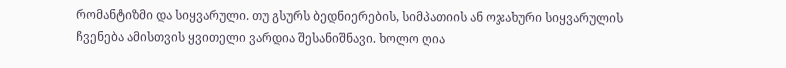რომანტიზმი და სიყვარული. თუ გსურს ბედნიერების, სიმპათიის ან ოჯახური სიყვარულის ჩვენება ამისთვის ყვითელი ვარდია შესანიშნავი. ხოლო ღია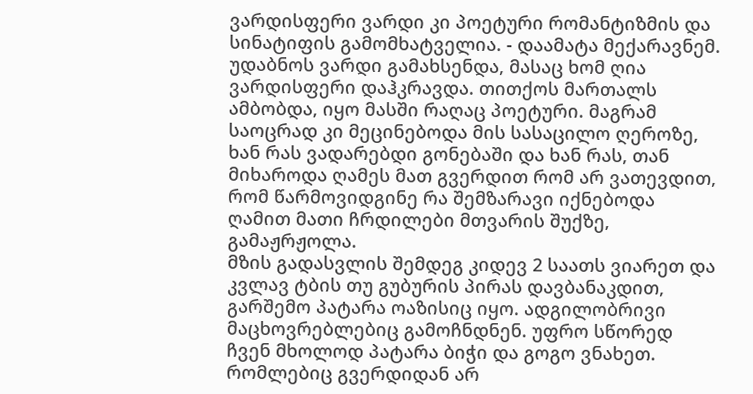ვარდისფერი ვარდი კი პოეტური რომანტიზმის და სინატიფის გამომხატველია. - დაამატა მექარავნემ.
უდაბნოს ვარდი გამახსენდა, მასაც ხომ ღია ვარდისფერი დაჰკრავდა. თითქოს მართალს ამბობდა, იყო მასში რაღაც პოეტური. მაგრამ საოცრად კი მეცინებოდა მის სასაცილო ღეროზე, ხან რას ვადარებდი გონებაში და ხან რას, თან მიხაროდა ღამეს მათ გვერდით რომ არ ვათევდით, რომ წარმოვიდგინე რა შემზარავი იქნებოდა ღამით მათი ჩრდილები მთვარის შუქზე, გამაჟრჟოლა.
მზის გადასვლის შემდეგ კიდევ 2 საათს ვიარეთ და კვლავ ტბის თუ გუბურის პირას დავბანაკდით, გარშემო პატარა ოაზისიც იყო. ადგილობრივი მაცხოვრებლებიც გამოჩნდნენ. უფრო სწორედ ჩვენ მხოლოდ პატარა ბიჭი და გოგო ვნახეთ. რომლებიც გვერდიდან არ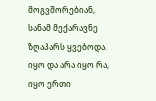მოგვშორებიან, სანამ მექარავნე ზღაპარს ყვებოდა.
იყო და არა იყო რა, იყო ერთი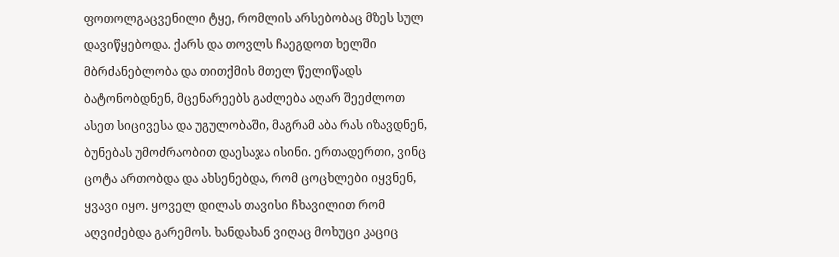ფოთოლგაცვენილი ტყე, რომლის არსებობაც მზეს სულ დავიწყებოდა. ქარს და თოვლს ჩაეგდოთ ხელში მბრძანებლობა და თითქმის მთელ წელიწადს ბატონობდნენ, მცენარეებს გაძლება აღარ შეეძლოთ ასეთ სიცივესა და უგულობაში, მაგრამ აბა რას იზავდნენ, ბუნებას უმოძრაობით დაესაჯა ისინი. ერთადერთი, ვინც ცოტა ართობდა და ახსენებდა, რომ ცოცხლები იყვნენ, ყვავი იყო. ყოველ დილას თავისი ჩხავილით რომ აღვიძებდა გარემოს. ხანდახან ვიღაც მოხუცი კაციც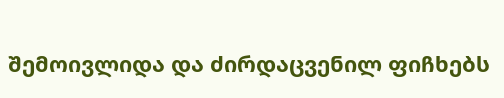შემოივლიდა და ძირდაცვენილ ფიჩხებს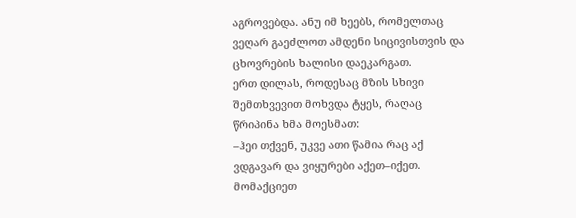აგროვებდა. ანუ იმ ხეებს, რომელთაც ვეღარ გაეძლოთ ამდენი სიცივისთვის და ცხოვრების ხალისი დაეკარგათ.
ერთ დილას, როდესაც მზის სხივი შემთხვევით მოხვდა ტყეს, რაღაც წრიპინა ხმა მოესმათ:
–ჰეი თქვენ, უკვე ათი წამია რაც აქ ვდგავარ და ვიყურები აქეთ–იქეთ. მომაქციეთ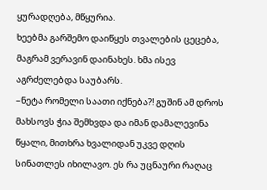ყურადღება, მწყურია.
ხეებმა გარშემო დაიწყეს თვალების ცეცება, მაგრამ ვერავინ დაინახეს. ხმა ისევ აგრძელებდა საუბარს.
–ნეტა რომელი საათი იქნება?! გუშინ ამ დროს მახსოვს ჭია შემხვდა და იმან დამალევინა წყალი, მითხრა ხვალიდან უკვე დღის სინათლეს იხილავო. ეს რა უცნაური რაღაც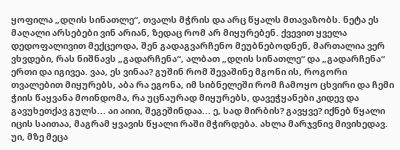ყოფილა „დღის სინათლე“, თვალს მჭრის და არც წყალს მთავაზობს. ნეტა ეს მაღალი არსებები ვინ არიან, ზედაც რომ არ მიყურებენ. ქვევით ყველა დედოფალივით მექცეოდა, შენ გადაგვარჩენო მეუბნებოდნენ, მართალია ვერ ვხვდები, რას ნიშნავს „გადარჩენა“, ალბათ „დღის სინათლე“ და „გადარჩენა“ ერთი და იგივეა. ვაა, ეს ვინაა? გუშინ რომ შევაშინე მგონი ის, როგორი თვალებით მიყურებს, აბა რა ეგონა, იმ სიბნელეში რომ ჩამოყო ცხვირი და ჩემი ჭიის წაყვანა მოინდომა, რა უცნაურად მიყურებს, დავეჭყანები კიდევ და გავუხეთქავ გულს... აი აიიი, შეგეშინდაა... ე, სად მირბის? გავყვე? იქნებ წყალი იცის საითაა, მაგრამ ყვავის წყალი რაში მჭირდება. ახლა მარჯვნივ მივიხედავ. უი, მზე მეცა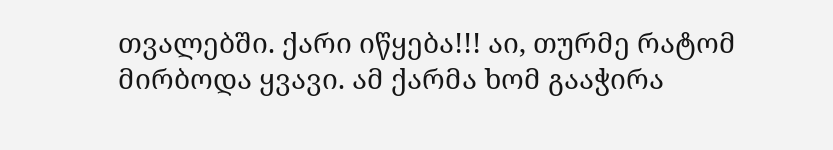თვალებში. ქარი იწყება!!! აი, თურმე რატომ მირბოდა ყვავი. ამ ქარმა ხომ გააჭირა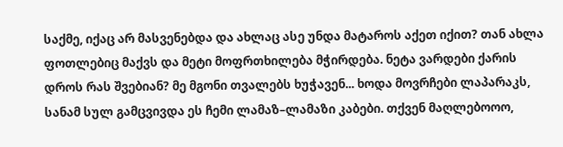საქმე, იქაც არ მასვენებდა და ახლაც ასე უნდა მატაროს აქეთ იქით? თან ახლა ფოთლებიც მაქვს და მეტი მოფრთხილება მჭირდება. ნეტა ვარდები ქარის დროს რას შვებიან? მე მგონი თვალებს ხუჭავენ... ხოდა მოვრჩები ლაპარაკს, სანამ სულ გამცვივდა ეს ჩემი ლამაზ–ლამაზი კაბები. თქვენ მაღლებოოო,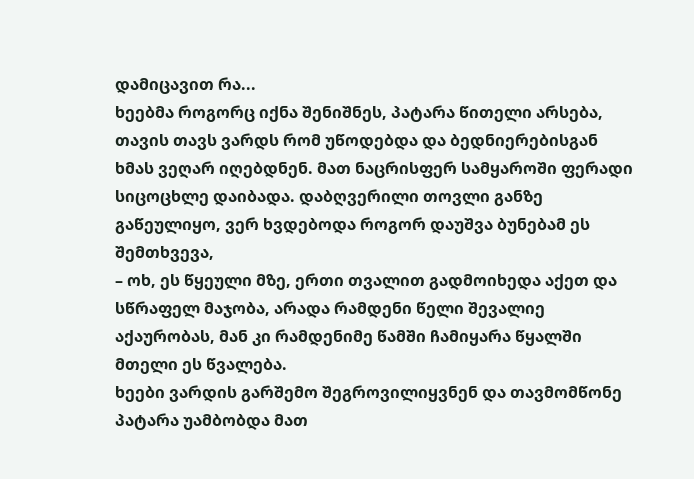დამიცავით რა...
ხეებმა როგორც იქნა შენიშნეს, პატარა წითელი არსება, თავის თავს ვარდს რომ უწოდებდა და ბედნიერებისგან ხმას ვეღარ იღებდნენ. მათ ნაცრისფერ სამყაროში ფერადი სიცოცხლე დაიბადა. დაბღვერილი თოვლი განზე გაწეულიყო, ვერ ხვდებოდა როგორ დაუშვა ბუნებამ ეს შემთხვევა,
– ოხ, ეს წყეული მზე, ერთი თვალით გადმოიხედა აქეთ და სწრაფელ მაჯობა, არადა რამდენი წელი შევალიე აქაურობას, მან კი რამდენიმე წამში ჩამიყარა წყალში მთელი ეს წვალება.
ხეები ვარდის გარშემო შეგროვილიყვნენ და თავმომწონე პატარა უამბობდა მათ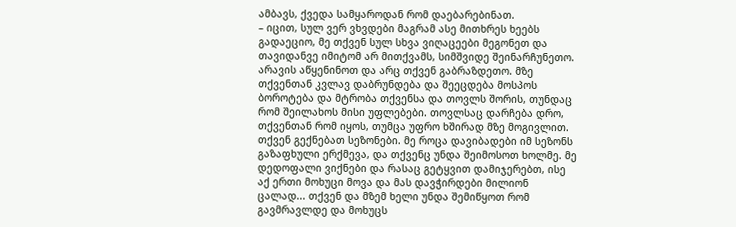ამბავს, ქვედა სამყაროდან რომ დაებარებინათ.
– იცით, სულ ვერ ვხვდები მაგრამ ასე მითხრეს ხეებს გადაეციო, მე თქვენ სულ სხვა ვიღაცეები მეგონეთ და თავიდანვე იმიტომ არ მითქვამს, სიმშვიდე შეინარჩუნეთო. არავის აწყენინოთ და არც თქვენ გაბრაზდეთო. მზე თქვენთან კვლავ დაბრუნდება და შეეცდება მოსპოს ბოროტება და მტრობა თქვენსა და თოვლს შორის, თუნდაც რომ შეილახოს მისი უფლებები. თოვლსაც დარჩება დრო, თქვენთან რომ იყოს, თუმცა უფრო ხშირად მზე მოგივლით. თქვენ გექნებათ სეზონები. მე როცა დავიბადები იმ სეზონს გაზაფხული ერქმევა, და თქვენც უნდა შეიმოსოთ ხოლმე. მე დედოფალი ვიქნები და რასაც გეტყვით დამიჯერებთ, ისე აქ ერთი მოხუცი მოვა და მას დავჭირდები მილიონ ცალად... თქვენ და მზემ ხელი უნდა შემიწყოთ რომ გავმრავლდე და მოხუცს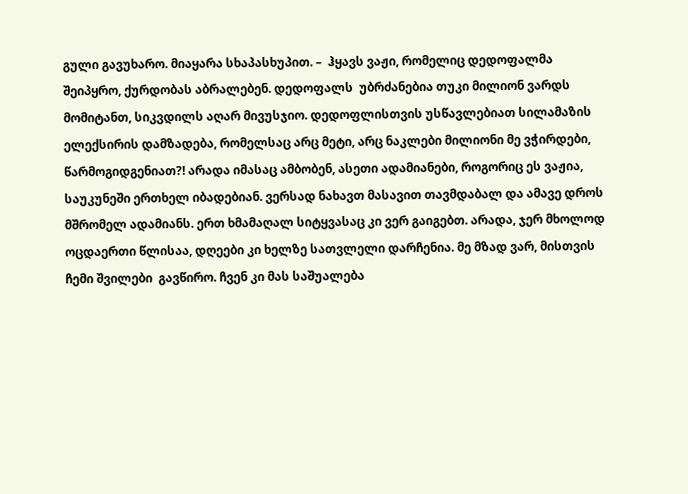გული გავუხარო. მიაყარა სხაპასხუპით. –  ჰყავს ვაჟი, რომელიც დედოფალმა შეიპყრო, ქურდობას აბრალებენ. დედოფალს  უბრძანებია თუკი მილიონ ვარდს მომიტანთ, სიკვდილს აღარ მივუსჯიო. დედოფლისთვის უსწავლებიათ სილამაზის ელექსირის დამზადება, რომელსაც არც მეტი, არც ნაკლები მილიონი მე ვჭირდები, წარმოგიდგენიათ?! არადა იმასაც ამბობენ, ასეთი ადამიანები, როგორიც ეს ვაჟია, საუკუნეში ერთხელ იბადებიან. ვერსად ნახავთ მასავით თავმდაბალ და ამავე დროს მშრომელ ადამიანს. ერთ ხმამაღალ სიტყვასაც კი ვერ გაიგებთ. არადა, ჯერ მხოლოდ ოცდაერთი წლისაა, დღეები კი ხელზე სათვლელი დარჩენია. მე მზად ვარ, მისთვის ჩემი შვილები  გავწირო. ჩვენ კი მას საშუალება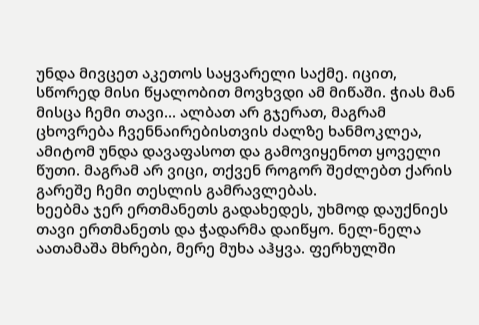უნდა მივცეთ აკეთოს საყვარელი საქმე. იცით, სწორედ მისი წყალობით მოვხვდი ამ მიწაში. ჭიას მან მისცა ჩემი თავი... ალბათ არ გჯერათ, მაგრამ ცხოვრება ჩვენნაირებისთვის ძალზე ხანმოკლეა, ამიტომ უნდა დავაფასოთ და გამოვიყენოთ ყოველი წუთი. მაგრამ არ ვიცი, თქვენ როგორ შეძლებთ ქარის გარეშე ჩემი თესლის გამრავლებას.
ხეებმა ჯერ ერთმანეთს გადახედეს, უხმოდ დაუქნიეს თავი ერთმანეთს და ჭადარმა დაიწყო. ნელ-ნელა აათამაშა მხრები, მერე მუხა აჰყვა. ფერხულში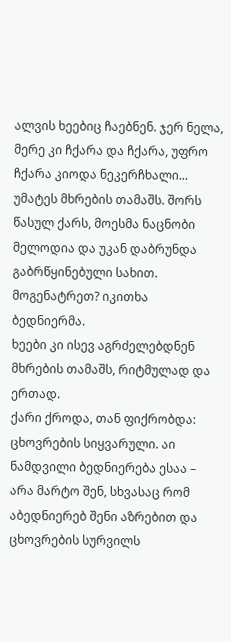ალვის ხეებიც ჩაებნენ. ჯერ ნელა, მერე კი ჩქარა და ჩქარა, უფრო ჩქარა კიოდა ნეკერჩხალი... უმატეს მხრების თამაშს. შორს წასულ ქარს, მოესმა ნაცნობი მელოდია და უკან დაბრუნდა გაბრწყინებული სახით. მოგენატრეთ? იკითხა ბედნიერმა.
ხეები კი ისევ აგრძელებდნენ მხრების თამაშს, რიტმულად და ერთად.
ქარი ქროდა, თან ფიქრობდა: ცხოვრების სიყვარული. აი ნამდვილი ბედნიერება ესაა – არა მარტო შენ, სხვასაც რომ აბედნიერებ შენი აზრებით და ცხოვრების სურვილს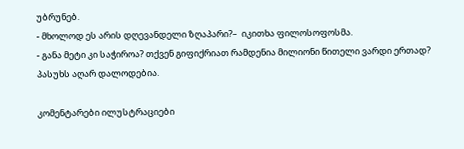უბრუნებ.
- მხოლოდ ეს არის დღევანდელი ზღაპარი?–  იკითხა ფილოსოფოსმა.
- განა მეტი კი საჭიროა? თქვენ გიფიქრიათ რამდენია მილიონი წითელი ვარდი ერთად? პასუხს აღარ დალოდებია.

კომენტარები ილუსტრაციები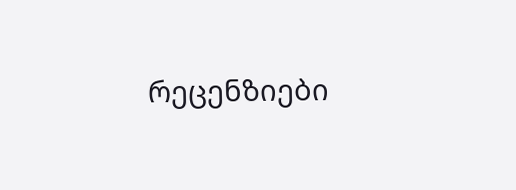რეცენზიები